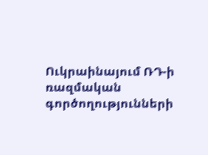Ուկրաինայում ՌԴ-ի ռազմական գործողությունների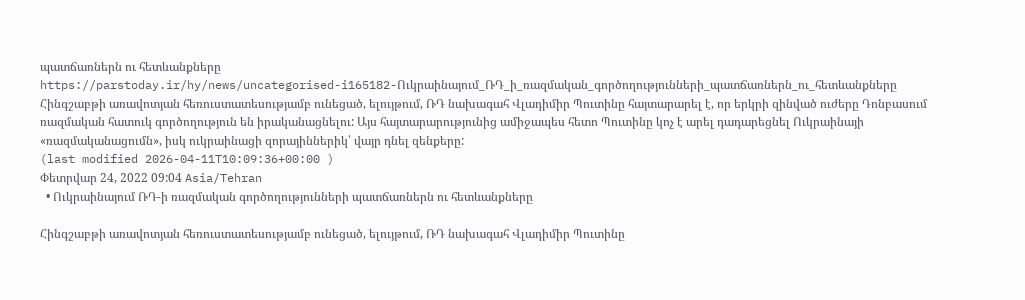պատճառներն ու հետևանքները
https://parstoday.ir/hy/news/uncategorised-i165182-Ուկրաինայում_ՌԴ_ի_ռազմական_գործողությունների_պատճառներն_ու_հետևանքները
Հինգշաբթի առավոտյան հեռուստատեսությամբ ունեցած, ելույթում, ՌԴ նախագահ Վլադիմիր Պուտինը հայտարարել է, որ երկրի զինված ուժերը Դոնբասում ռազմական հատուկ գործողություն են իրականացնելու: Այս հայտարարությունից ամիջապես հետո Պուտինը կոչ է արել դադարեցնել Ուկրաինայի «ռազմականացումն», իսկ ուկրաինացի զորայիններիկ՝ վայր դնել զենքերը:
(last modified 2026-04-11T10:09:36+00:00 )
Փետրվար 24, 2022 09:04 Asia/Tehran
  • Ուկրաինայում ՌԴ-ի ռազմական գործողությունների պատճառներն ու հետևանքները

Հինգշաբթի առավոտյան հեռուստատեսությամբ ունեցած, ելույթում, ՌԴ նախագահ Վլադիմիր Պուտինը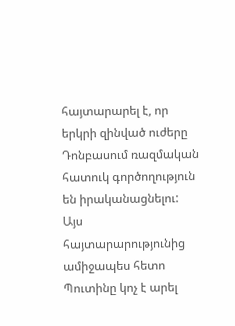հայտարարել է, որ երկրի զինված ուժերը Դոնբասում ռազմական հատուկ գործողություն են իրականացնելու: Այս հայտարարությունից ամիջապես հետո Պուտինը կոչ է արել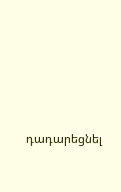դադարեցնել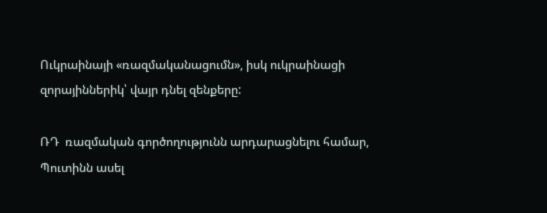Ուկրաինայի «ռազմականացումն», իսկ ուկրաինացի զորայիններիկ՝ վայր դնել զենքերը:

ՌԴ  ռազմական գործողությունն արդարացնելու համար, Պուտինն ասել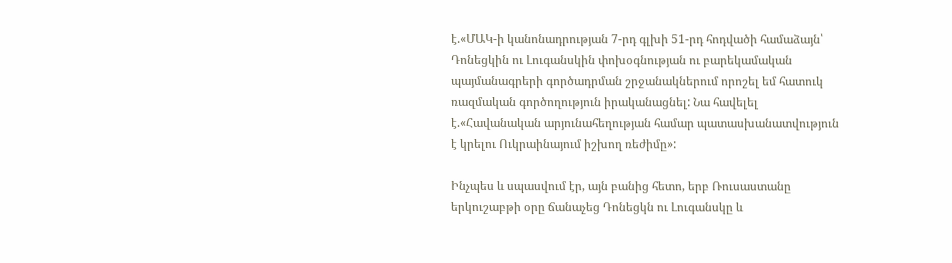է.«ՄԱԿ-ի կանոնադրության 7-րդ գլխի 51-րդ հոդվածի համաձայն՝ Դոնեցկին ու Լուգանսկին փոխօգնության ու բարեկամական պայմանագրերի գործադրման շրջանակներում որոշել եմ հատուկ ռազմական գործողություն իրականացնել: Նա հավելել է.«Հավանական արյունահեղության համար պատասխանատվություն է կրելու Ուկրաինայում իշխող ռեժիմը»:

Ինչպես և սպասվում էր, այն բանից հետո, երբ Ռուսաստանը երկուշաբթի օրը ճանաչեց Դոնեցկն ու Լուգանսկը և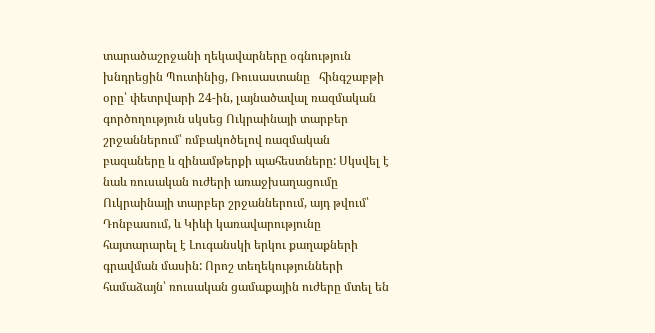տարածաշրջանի ղեկավարները օգնություն խնդրեցին Պուտինից, Ռուսաստանը   հինգշաբթի օրը՝ փետրվարի 24-ին, լայնածավալ ռազմական գործողություն սկսեց Ուկրաինայի տարբեր շրջաններում՝ ռմբակոծելով ռազմական բազաները և զինամթերքի պահեստները: Սկսվել է նաև ռուսական ուժերի առաջխաղացումը Ուկրաինայի տարբեր շրջաններում, այդ թվում՝ Դոնբասում, և Կիևի կառավարությունը հայտարարել է Լուգանսկի երկու քաղաքների գրավման մասին: Որոշ տեղեկությունների համաձայն՝ ռուսական ցամաքային ուժերը մտել են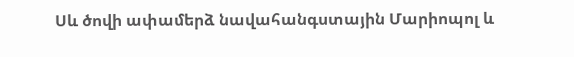Սև ծովի ափամերձ նավահանգստային Մարիոպոլ և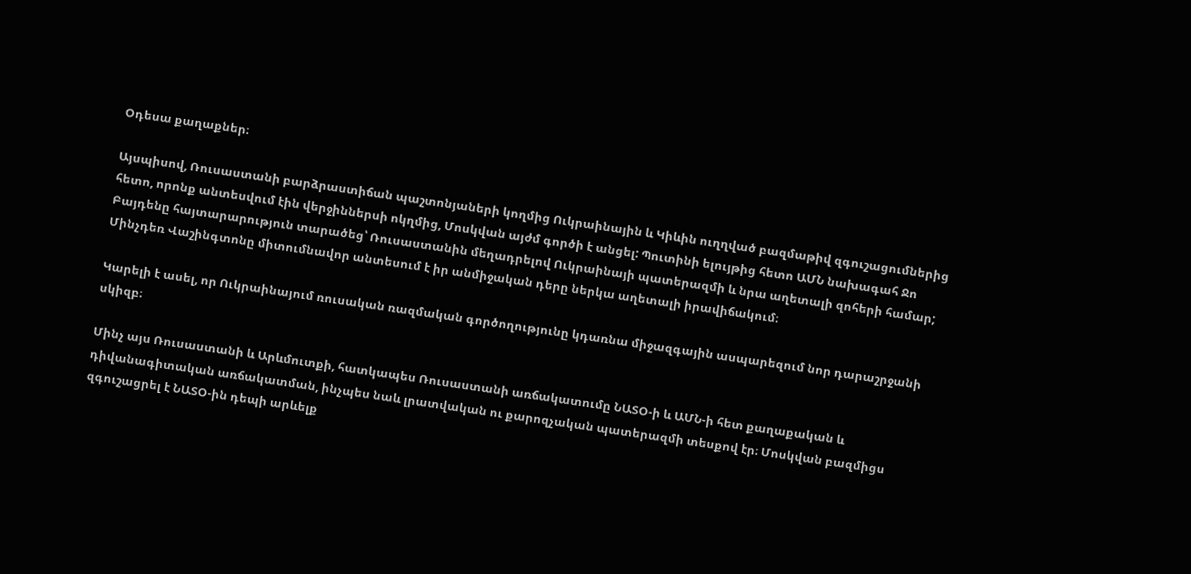Օդեսա քաղաքներ։

Այսպիսով, Ռուսաստանի բարձրաստիճան պաշտոնյաների կողմից Ուկրաինային և Կիևին ուղղված բազմաթիվ զգուշացումներից հետո, որոնք անտեսվում էին վերջիններսի ոկղմից, Մոսկվան այժմ գործի է անցել: Պուտինի ելույթից հետո ԱՄՆ նախագահ Ջո Բայդենը հայտարարություն տարածեց՝ Ռուսաստանին մեղադրելով Ուկրաինայի պատերազմի և նրա աղետալի զոհերի համար; Մինչդեռ Վաշինգտոնը միտումնավոր անտեսում է իր անմիջական դերը ներկա աղետալի իրավիճակում։

Կարելի է ասել, որ Ուկրաինայում ռուսական ռազմական գործողությունը կդառնա միջազգային ասպարեզում նոր դարաշրջանի սկիզբ։

Մինչ այս Ռուսաստանի և Արևմուտքի, հատկապես Ռուսաստանի առճակատումը ՆԱՏՕ-ի և ԱՄՆ-ի հետ քաղաքական և դիվանագիտական առճակատման, ինչպես նաև լրատվական ու քարոզչական պատերազմի տեսքով էր։ Մոսկվան բազմիցս զգուշացրել է ՆԱՏՕ-ին դեպի արևելք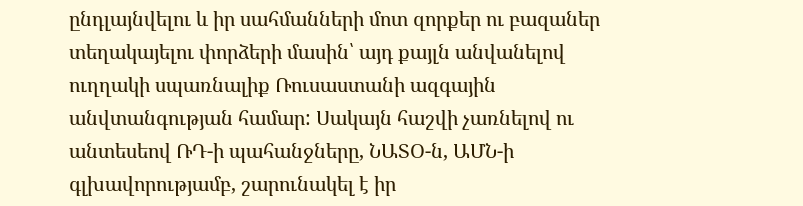ընդլայնվելու և իր սահմանների մոտ զորքեր ու բազաներ տեղակայելու փորձերի մասին՝ այդ քայլն անվանելով ուղղակի սպառնալիք Ռուսաստանի ազգային անվտանգության համար: Սակայն հաշվի չառնելով ու անտեսեով ՌԴ-ի պահանջները, ՆԱՏՕ-ն, ԱՄՆ-ի գլխավորությամբ, շարունակել է իր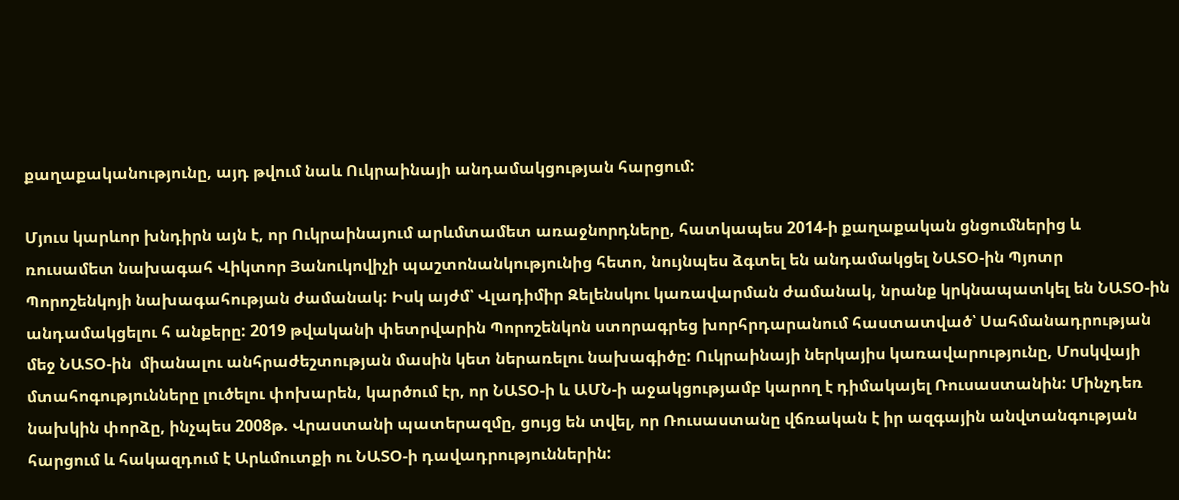քաղաքականությունը, այդ թվում նաև Ուկրաինայի անդամակցության հարցում:

Մյուս կարևոր խնդիրն այն է, որ Ուկրաինայում արևմտամետ առաջնորդները, հատկապես 2014-ի քաղաքական ցնցումներից և ռուսամետ նախագահ Վիկտոր Յանուկովիչի պաշտոնանկությունից հետո, նույնպես ձգտել են անդամակցել ՆԱՏՕ-ին Պյոտր Պորոշենկոյի նախագահության ժամանակ: Իսկ այժմ՝ Վլադիմիր Զելենսկու կառավարման ժամանակ, նրանք կրկնապատկել են ՆԱՏՕ-ին անդամակցելու հ անքերը: 2019 թվականի փետրվարին Պորոշենկոն ստորագրեց խորհրդարանում հաստատված՝ Սահմանադրության մեջ ՆԱՏՕ-ին  միանալու անհրաժեշտության մասին կետ ներառելու նախագիծը: Ուկրաինայի ներկայիս կառավարությունը, Մոսկվայի մտահոգությունները լուծելու փոխարեն, կարծում էր, որ ՆԱՏՕ-ի և ԱՄՆ-ի աջակցությամբ կարող է դիմակայել Ռուսաստանին: Մինչդեռ նախկին փորձը, ինչպես 2008թ. Վրաստանի պատերազմը, ցույց են տվել, որ Ռուսաստանը վճռական է իր ազգային անվտանգության հարցում և հակազդում է Արևմուտքի ու ՆԱՏՕ-ի դավադրություններին: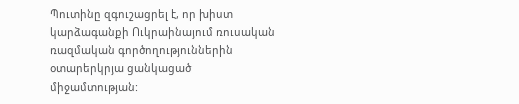Պուտինը զգուշացրել է, որ խիստ կարձագանքի Ուկրաինայում ռուսական ռազմական գործողություններին օտարերկրյա ցանկացած միջամտության: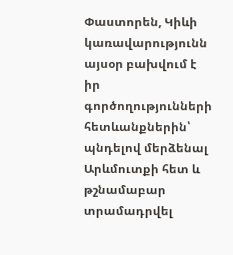Փաստորեն, Կիևի կառավարությունն այսօր բախվում է իր գործողությունների հետևանքներին՝ պնդելով մերձենալ Արևմուտքի հետ և թշնամաբար տրամադրվել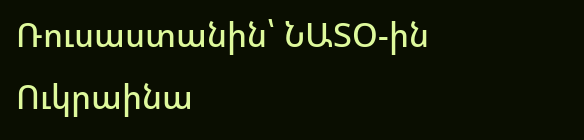Ռուսաստանին՝ ՆԱՏՕ-ին Ուկրաինա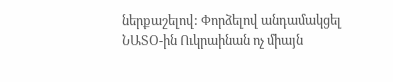ներքաշելով: Փորձելով անդամակցել ՆԱՏՕ-ին Ուկրաինան ոչ միայն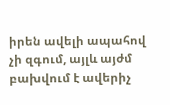իրեն ավելի ապահով չի զգում, այլև այժմ բախվում է ավերիչ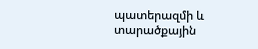պատերազմի և տարածքային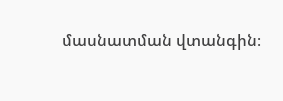մասնատման վտանգին։